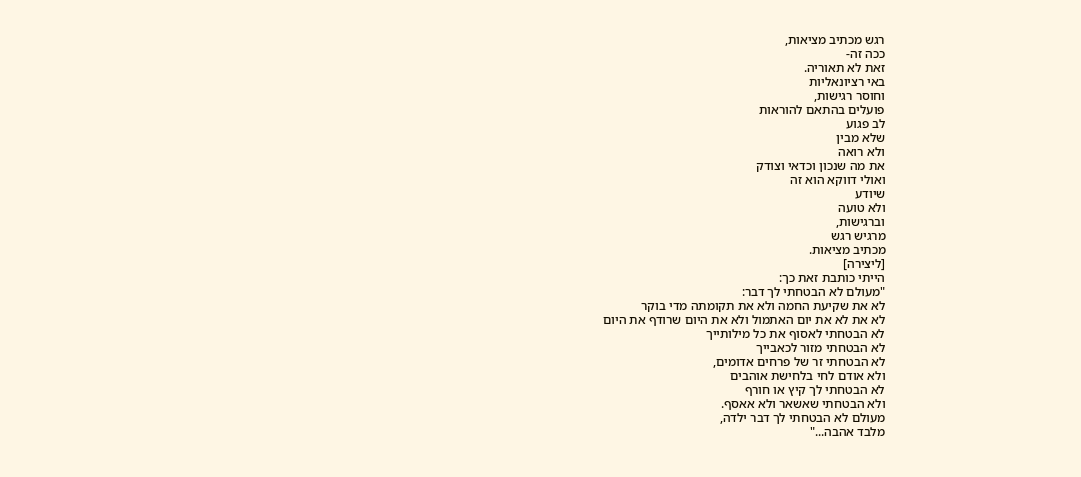רגש מכתיב מציאות,
ככה זה-
זאת לא תאוריה.
באי רציונאליות
וחוסר רגישות,
פועלים בהתאם להוראות
לב פגוע
שלא מבין
ולא רואה
את מה שנכון וכדאי וצודק
ואולי דווקא הוא זה
שיודע
ולא טועה
וברגישות,
מרגיש רגש
מכתיב מציאות.
[ליצירה]
הייתי כותבת זאת כך:
"מעולם לא הבטחתי לך דבר:
לא את שקיעת החמה ולא את תקומתה מדי בוקר
לא את לא את יום האתמול ולא את היום שרודף את היום
לא הבטחתי לאסוף את כל מילותייך
לא הבטחתי מזור לכאבייך
לא הבטחתי זר של פרחים אדומים,
ולא אודם לחי בלחישת אוהבים
לא הבטחתי לך קיץ או חורף
ולא הבטחתי שאשאר ולא אאסף.
מעולם לא הבטחתי לך דבר ילדה,
מלבד אהבה..."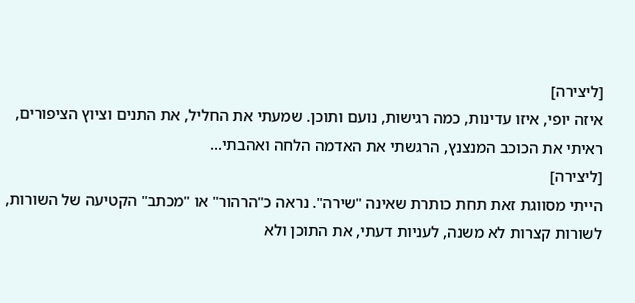[ליצירה]
איזה יופי, איזו עדינות, כמה רגישות, נועם ותוכן. שמעתי את החליל, את התנים וציוץ הציפורים, ראיתי את הכוכב המנצנץ, הרגשתי את האדמה הלחה ואהבתי...
[ליצירה]
הייתי מסווגת זאת תחת כותרת שאינה "שירה". נראה כ"הרהור" או "מכתב" הקטיעה של השורות, לשורות קצרות לא משנה, לעניות דעתי, את התוכן ולא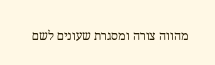מהווה צורה ומסגרת שעונים לשם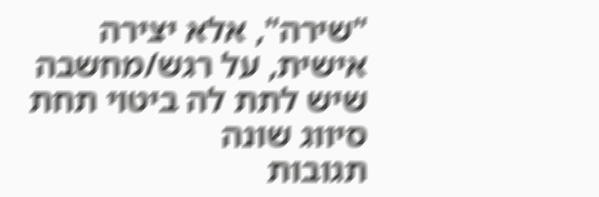"שירה", אלא יצירה אישית, על רגש/מחשבה שיש לתת לה ביטוי תחת סיווג שונה
תגובות